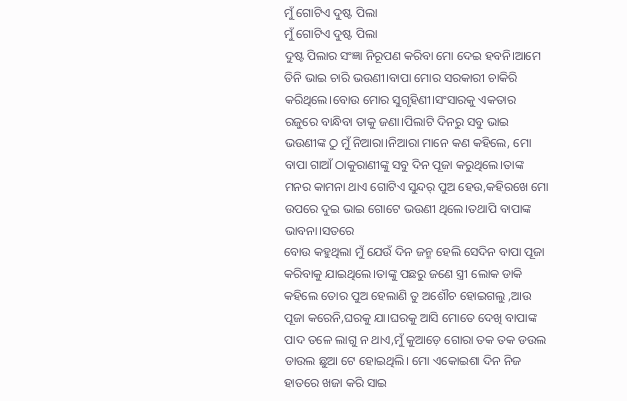ମୁଁ ଗୋଟିଏ ଦୁଷ୍ଟ ପିଲା
ମୁଁ ଗୋଟିଏ ଦୁଷ୍ଟ ପିଲା
ଦୁଷ୍ଟ ପିଲାର ସଂଜ୍ଞା ନିରୂପଣ କରିବା ମୋ ଦେଇ ହବନି।ଆମେ ତିନି ଭାଇ ଚାରି ଭଉଣୀ।ବାପା ମୋର ସରକାରୀ ଚାକିରି କରିଥିଲେ।ବୋଉ ମୋର ସୁଗୃହିଣୀ।ସଂସାରକୁ ଏକତାର ରଜୁରେ ବାନ୍ଧିବା ତାକୁ ଜଣା।ପିଲାଟି ଦିନରୁ ସବୁ ଭାଇ ଭଉଣୀଙ୍କ ଠୁ ମୁଁ ନିଆରା।ନିଆରା ମାନେ କଣ କହିଲେ, ମୋ ବାପା ଗାଆଁ ଠାକୁରାଣୀଙ୍କୁ ସବୁ ଦିନ ପୂଜା କରୁଥିଲେ।ତାଙ୍କ ମନର କାମନା ଥାଏ ଗୋଟିଏ ସୁନ୍ଦର୍ ପୁଅ ହେଉ,କହିରଖେ ମୋ ଉପରେ ଦୁଇ ଭାଇ ଗୋଟେ ଭଉଣୀ ଥିଲେ।ତଥାପି ବାପାଙ୍କ ଭାବନା।ସତରେ
ବୋଉ କହୁଥିଲା ମୁଁ ଯେଉଁ ଦିନ ଜନ୍ମ ହେଲି ସେଦିନ ବାପା ପୂଜା କରିବାକୁ ଯାଇଥିଲେ।ତାଙ୍କୁ ପଛରୁ ଜଣେ ସ୍ତ୍ରୀ ଲୋକ ଡାକି କହିଲେ ତୋର ପୁଅ ହେଲାଣି ତୁ ଅଶୌଚ ହୋଇଗଲୁ ,ଆଉ ପୂଜା କରେନି,ଘରକୁ ଯା।ଘରକୁ ଆସି ମୋତେ ଦେଖି ବାପାଙ୍କ ପାଦ ତଳେ ଲାଗୁ ନ ଥାଏ,ମୁଁ କୁଆଡ଼େ ଗୋରା ତକ ତକ ଡଉଲ ଡାଉଲ ଛୁଆ ଟେ ହୋଇଥିଲି। ମୋ ଏକୋଇଶା ଦିନ ନିଜ ହାତରେ ଖଜା କରି ସାଇ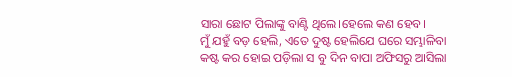ସାରା ଛୋଟ ପିଲାଙ୍କୁ ବାଣ୍ଟି ଥିଲେ।ହେଲେ କଣ ହେବ।
ମୁଁ ଯହୁଁ ବଡ଼ ହେଲି, ଏତେ ଦୁଷ୍ଟ ହେଲିଯେ ଘରେ ସମ୍ଭାଳିବା କଷ୍ଟ କର ହୋଇ ପଡ଼ିଲା ସ ବୁ ଦିନ ବାପା ଅଫିସରୁ ଆସିଲା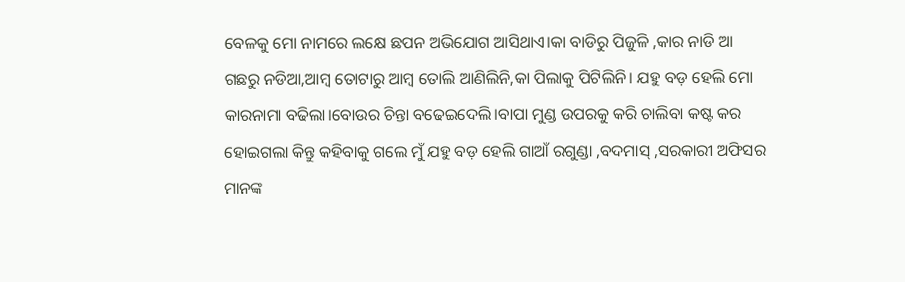ବେଳକୁ ମୋ ନାମରେ ଲକ୍ଷେ ଛପନ ଅଭିଯୋଗ ଆସିଥାଏ।କା ବାଡିରୁ ପିଜୁଳି ,କାର ନାଡି ଆ ଗଛରୁ ନଡିଆ,ଆମ୍ବ ତୋଟାରୁ ଆମ୍ବ ତୋଲି ଆଣିଲିନି,କା ପିଲାକୁ ପିଟିଲିନି। ଯହୁ ବଡ଼ ହେଲି ମୋ କାରନାମା ବଢିଲା।ବୋଉର ଚିନ୍ତା ବଢେଇଦେଲି।ବାପା ମୁଣ୍ଡ ଉପରକୁ କରି ଚାଲିବା କଷ୍ଟ କର ହୋଇଗଲା କିନ୍ତୁ କହିବାକୁ ଗଲେ ମୁଁ ଯହୁ ବଡ଼ ହେଲି ଗାଆଁ ରଗୁଣ୍ଡା ,ବଦମାସ୍ ,ସରକାରୀ ଅଫିସର ମାନଙ୍କ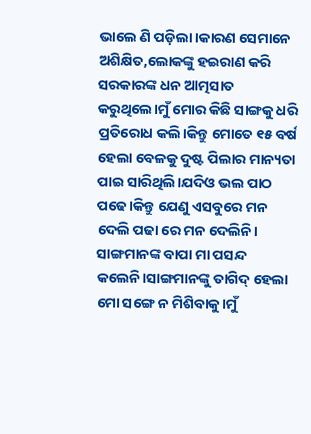ଭାଲେ ଣି ପଡ଼ିଲା।କାରଣ ସେମାନେ ଅଶିକ୍ଷିତ,ଲୋକଙ୍କୁ ହଇରାଣ କରି ସରକାରଙ୍କ ଧନ ଆତ୍ମସାତ କରୁଥିଲେ।ମୁଁ ମୋର କିଛି ସାଙ୍ଗକୁ ଧରି ପ୍ରତିରୋଧ କଲି।କିନ୍ତୁ ମୋତେ ୧୫ ବର୍ଷ ହେଲା ବେଳକୁ ଦୁଷ୍ଟ ପିଲାର ମାନ୍ୟତା ପାଇ ସାରିଥିଲି।ଯଦିଓ ଭଲ ପାଠ ପଢେ।କିନ୍ତୁ ଯେଣୁ ଏସବୁରେ ମନ ଦେଲି ପଢା ରେ ମନ ଦେଲିନି। ସାଙ୍ଗମାନଙ୍କ ବାପା ମା ପସନ୍ଦ କଲେନି।ସାଙ୍ଗମାନଙ୍କୁ ତାଗିଦ୍ ହେଲା ମୋ ସଙ୍ଗେ ନ ମିଶିବାକୁ।ମୁଁ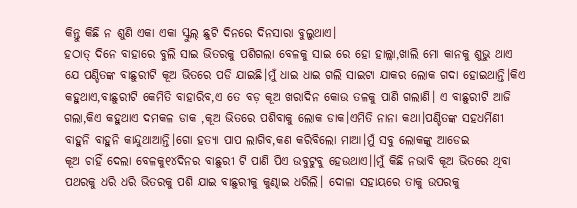କିନ୍ତୁ କିଛି ନ ଶୁଣି ଏକା ଏକା ସ୍କୁଲ୍ ଛୁଟି ଦିନରେ ଦିନସାରା ବୁଲୁଥାଏ।
ହଠାତ୍ ଦିନେ ବାହାରେ ବୁଲି ସାଇ ଭିତରକୁ ପଶିଗଲା ବେଳକୁ ସାଇ ରେ ହୋ ହାଲ୍ଲା,ଖାଲି ମୋ କାନକୁ ଶୁଭୁ ଥାଏ ଯେ ପଣ୍ଡିତଙ୍କ ବାଛୁରୀଟି କୂଅ ଭିତରେ ପଡି ଯାଇଛି।ମୁଁ ଧାଇ ଧାଇ ଗଲି ସାଇଟା ଯାକର ଲୋକ ଗଦା ହୋଇଥାନ୍ତି।କିଏ କହୁଥାଏ,ବାଛୁରୀଟି କେମିତି ବାହାରିବ,ଏ ତେ ବଡ଼ କୂଅ ଖରାଦିନ କୋଉ ତଳକୁ ପାଣି ଗଲାଣି। ଏ ବାଛୁରୀଟି ଆଜି ଗଲା,କିଏ କହୁଥାଏ ଦମକଳ ଡାକ ,କୂଅ ଭିତରେ ପଶିବାକୁ ଲୋକ ଡାକ।ଏମିତି ନାନା କଥା।ପଣ୍ଡିତଙ୍କ ସହଧର୍ମିଣୀ ବାହୁନି ବାହୁନି କାନ୍ଦୁଥାଆନ୍ତି।ଗୋ ହତ୍ୟା ପାପ ଲାଗିବ,କଣ କରିବିଲୋ ମାଆ।ମୁଁ ସବୁ ଲୋକଙ୍କୁ ଆଡେଇ
କୂଅ ଚାହିଁ ଦେଲା ବେଳକୁ୧୪ଦିନର ବାଛୁରୀ ଟି ପାଣି ପିଏ ଉବୁଟୁବୁ ହେଉଥାଏ।।ମୁଁ କିଛି ନଭାବି କୂଅ ଭିତରେ ଥିବା ପଥରକୁ ଧରି ଧରି ଭିତରକୁ ପଶି ଯାଇ ବାଛୁରୀକୁ କୁଣ୍ଢାଇ ଧରିଲି। ଦୋଳା ସହାୟରେ ତାକୁ ଉପରକୁ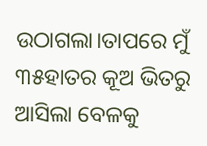ଉଠାଗଲା।ତାପରେ ମୁଁ ୩୫ହାତର କୂଅ ଭିତରୁ ଆସିଲା ବେଳକୁ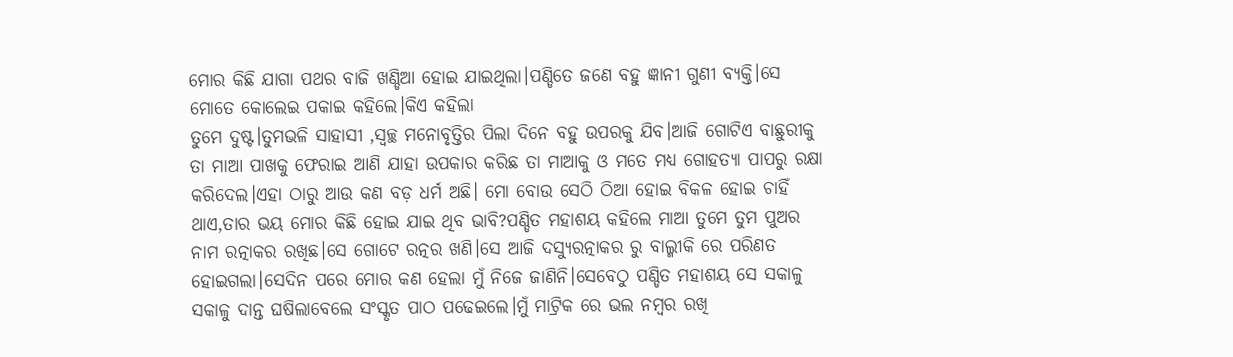ମୋର କିଛି ଯାଗା ପଥର ବାଜି ଖଣ୍ଡିଆ ହୋଇ ଯାଇଥିଲା।ପଣ୍ଡିତେ ଜଣେ ବହୁ ଜ୍ଞାନୀ ଗୁଣୀ ବ୍ୟକ୍ତି।ସେ ମୋତେ କୋଲେଇ ପକାଇ କହିଲେ।କିଏ କହିଲା
ତୁମେ ଦୁଷ୍ଟ।ତୁମଭଳି ସାହାସୀ ,ସ୍ୱଚ୍ଛ ମନୋବୃତ୍ତିର ପିଲା ଦିନେ ବହୁ ଉପରକୁ ଯିବ।ଆଜି ଗୋଟିଏ ବାଛୁରୀକୁ ତା ମାଆ ପାଖକୁ ଫେରାଇ ଆଣି ଯାହା ଉପକାର କରିଛ ତା ମାଆକୁ ଓ ମତେ ମଧ୍ୟ ଗୋହତ୍ୟା ପାପରୁ ରକ୍ଷା କରିଦେଲ।ଏହା ଠାରୁ ଆଉ କଣ ବଡ଼ ଧର୍ମ ଅଛି। ମୋ ବୋଉ ସେଠି ଠିଆ ହୋଇ ବିକଳ ହୋଇ ଚାହିଁ ଥାଏ,ତାର ଭୟ ମୋର କିଛି ହୋଇ ଯାଇ ଥିବ ଭାବି?ପଣ୍ଡିତ ମହାଶୟ କହିଲେ ମାଆ ତୁମେ ତୁମ ପୁଅର ନାମ ରତ୍ନାକର ରଖିଛ।ସେ ଗୋଟେ ରତ୍ନର ଖଣି।ସେ ଆଜି ଦସ୍ୟୁରତ୍ନାକର ରୁ ବାଲ୍ମୀକି ରେ ପରିଣତ ହୋଇଗଲା।ସେଦିନ ପରେ ମୋର କଣ ହେଲା ମୁଁ ନିଜେ ଜାଣିନି।ସେବେଠୁ ପଣ୍ଡିତ ମହାଶୟ ସେ ସକାଳୁ ସକାଳୁ ଦାନ୍ତ ଘଷିଲାବେଲେ ସଂସ୍କୃତ ପାଠ ପଢେଇଲେ।ମୁଁ ମାଟ୍ରିକ ରେ ଭଲ ନମ୍ବର ରଖି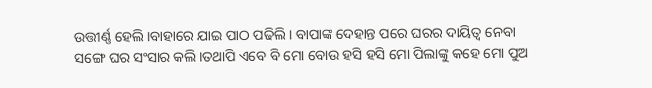ଉତ୍ତୀର୍ଣ୍ଣ ହେଲି।ବାହାରେ ଯାଇ ପାଠ ପଢିଲି। ବାପାଙ୍କ ଦେହାନ୍ତ ପରେ ଘରର ଦାୟିତ୍ଵ ନେବା ସଙ୍ଗେ ଘର ସଂସାର କଲି।ତଥାପି ଏବେ ବି ମୋ ବୋଉ ହସି ହସି ମୋ ପିଲାଙ୍କୁ କହେ ମୋ ପୁଅ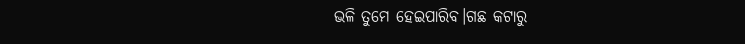ଭଳି ତୁମେ ହେଇପାରିବ।ଗଛ କଟାରୁ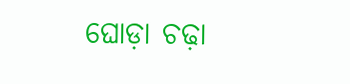ଘୋଡ଼ା ଚଢ଼ା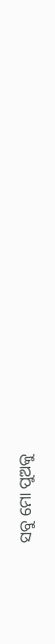ସବୁ ମୋ ପୁଅକୁ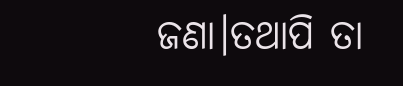ଜଣା।ତଥାପି ତା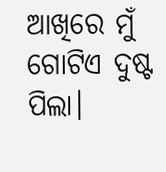ଆଖିରେ ମୁଁ ଗୋଟିଏ ଦୁଷ୍ଟ ପିଲା।